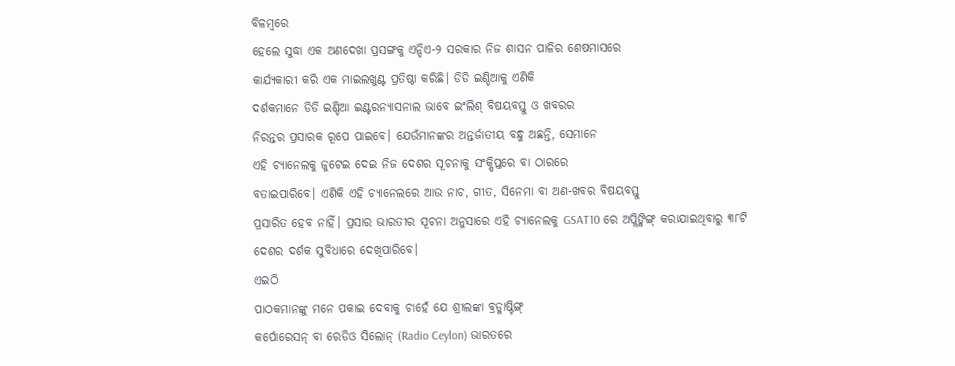ବିଳମ୍ବରେ
ହେଲେ ସୁଦ୍ଧା ଏକ ଅଣଦେଖା ପ୍ରସଙ୍ଗକୁ ଏନ୍ଡିଏ-୨ ସରକାର ନିଜ ଶାସନ ପାଳିର ଶେଷମାସରେ
କାର୍ଯ୍ୟକାରୀ କରି ଏକ ମାଇଲଖୁଣ୍ଟ ପ୍ରତିଷ୍ଠା କରିଛି। ଡିଡି ଇଣ୍ଡିଆକୁ ଏଣିକି
ଦର୍ଶକମାନେ ଡିଡି ଇଣ୍ଡିଆ ଇଣ୍ଟରନ୍ୟାସନାଲ ଭାବେ ଇଂଲିଶ୍ ବିଷୟବସ୍ତୁ ଓ ଖବରର
ନିରନ୍ତର ପ୍ରସାରକ ରୂପେ ପାଇବେ। ଯେଉଁମାନଙ୍କର ଅନ୍ତର୍ଜାତୀୟ ବନ୍ଧୁ ଅଛନ୍ତି, ସେମାନେ
ଏହି ଚ୍ୟାନେଲକୁ ଜୁଟେଇ ଦେଇ ନିଜ ଦେଶର ସୂଚନାକୁ ସଂକ୍ଷିପ୍ତରେ ବା ଠାରରେ
ବତାଇପାରିବେ। ଏଣିକି ଏହି ଚ୍ୟାନେଲରେ ଆଉ ନାଚ, ଗୀତ, ସିନେମା ବା ଅଣ-ଖବର ବିଷୟବସ୍ତୁ
ପ୍ରସାରିତ ହେବ ନାହିଁ। ପ୍ରସାର ଭାରତୀର ସୂଚନା ଅନୁସାରେ ଏହି ଚ୍ୟାନେଲକୁ GSAT10 ରେ ଅପ୍ଲିଙ୍କିଙ୍ଗ୍ କରାଯାଇଥିବାରୁ ୩୮ଟି ଦେଶର ଦର୍ଶକ ସୁବିଧାରେ ଦେଖିପାରିବେ।
ଏଇଠି
ପାଠକମାନଙ୍କୁ ମନେ ପକାଇ ଦେବାକୁ ଚାହେଁ ଯେ ଶ୍ରୀଲଙ୍କା ବ୍ରଡ୍କାଷ୍ଟିଙ୍ଗ୍
କର୍ପୋରେସନ୍ ବା ରେଡିଓ ସିଲୋନ୍ (Radio Ceylon) ଭାରତରେ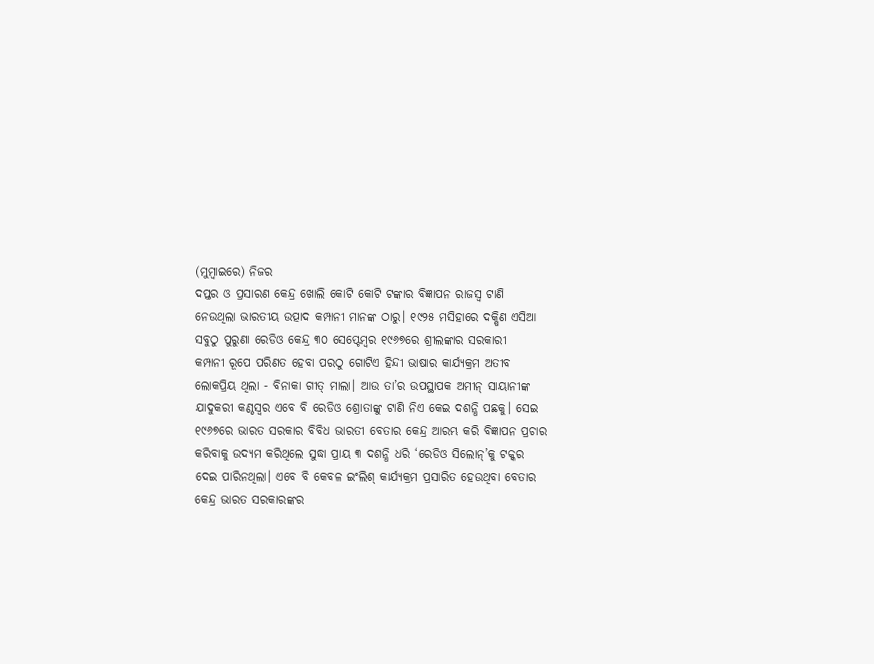(ମୁମ୍ବାଇରେ) ନିଜର
ଦପ୍ତର ଓ ପ୍ରସାରଣ କେନ୍ଦ୍ର ଖୋଲି କୋଟି କୋଟି ଟଙ୍କାର ବିଜ୍ଞାପନ ରାଜସ୍ୱ ଟାଣି
ନେଉଥିଲା ଭାରତୀୟ ଉତ୍ପାଦ କମ୍ପାନୀ ମାନଙ୍କ ଠାରୁ। ୧୯୨୫ ମସିହାରେ ଦକ୍ଷିଣ ଏସିଆ
ସବୁଠୁ ପୁରୁଣା ରେଡିଓ କେନ୍ଦ୍ର ୩୦ ସେପ୍ଟେମ୍ବର ୧୯୬୭ରେ ଶ୍ରୀଲଙ୍କାର ସରକାରୀ
କମ୍ପାନୀ ରୂପେ ପରିଣତ ହେବା ପରଠୁ ଗୋଟିଏ ହିନ୍ଦୀ ଭାଷାର କାର୍ଯ୍ୟକ୍ରମ ଅତୀବ
ଲୋକପ୍ରିୟ ଥିଲା - ବିନାକା ଗୀତ୍ ମାଲା। ଆଉ ତା’ର ଉପସ୍ଥାପକ ଅମୀନ୍ ସାୟାନୀଙ୍କ
ଯାଦୁକରୀ କଣ୍ଠସ୍ୱର ଏବେ ବି ରେଡିଓ ଶ୍ରୋତାଙ୍କୁ ଟାଣି ନିଏ କେଇ ଦଶନ୍ଧି ପଛକୁ। ସେଇ
୧୯୬୭ରେ ଭାରତ ସରକାର ବିବିଧ ଭାରତୀ ବେତାର କେନ୍ଦ୍ର ଆରମ୍ଭ କରି ବିଜ୍ଞାପନ ପ୍ରଚାର
କରିବାକୁ ଉଦ୍ୟମ କରିଥିଲେ ସୁଦ୍ଧା ପ୍ରାୟ ୩ ଦଶନ୍ଧି ଧରି ‘ରେଡିଓ ସିଲୋନ୍’କୁ ଟକ୍କର
ଦେଇ ପାରିନଥିଲା। ଏବେ ବି କେବଳ ଇଂଲିଶ୍ କାର୍ଯ୍ୟକ୍ରମ ପ୍ରସାରିତ ହେଉଥିବା ବେତାର
କେନ୍ଦ୍ର ଭାରତ ସରକାରଙ୍କର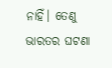ନାହିଁ। ତେଣୁ ଭାରତର ଘଟଣା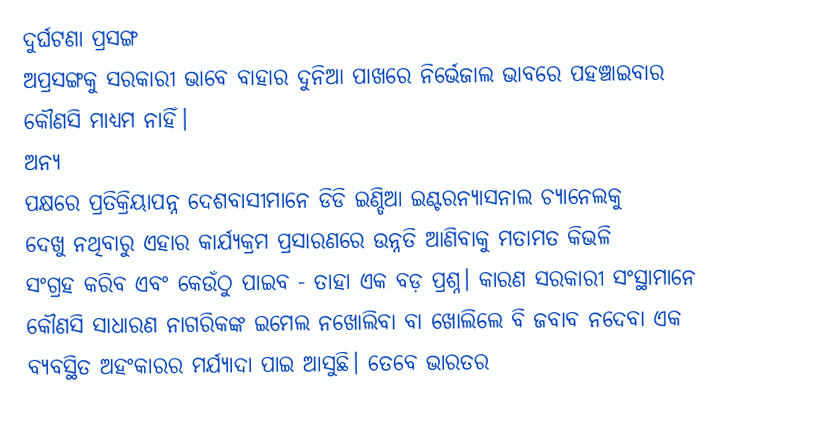ଦୁର୍ଘଟଣା ପ୍ରସଙ୍ଗ
ଅପ୍ରସଙ୍ଗକୁ ସରକାରୀ ଭାବେ ବାହାର ଦୁନିଆ ପାଖରେ ନିର୍ଭେଜାଲ ଭାବରେ ପହଞ୍ଚାଇବାର
କୌଣସି ମାଧ୍ୟମ ନାହିଁ।
ଅନ୍ୟ
ପକ୍ଷରେ ପ୍ରତିକ୍ରିୟାପନ୍ନ ଦେଶବାସୀମାନେ ଡିଡି ଇଣ୍ଡିଆ ଇଣ୍ଟରନ୍ୟାସନାଲ ଚ୍ୟାନେଲକୁ
ଦେଖୁ ନଥିବାରୁ ଏହାର କାର୍ଯ୍ୟକ୍ରମ ପ୍ରସାରଣରେ ଉନ୍ନତି ଆଣିବାକୁ ମତାମତ କିଭଳି
ସଂଗ୍ରହ କରିବ ଏବଂ କେଉଁଠୁ ପାଇବ - ତାହା ଏକ ବଡ଼ ପ୍ରଶ୍ନ। କାରଣ ସରକାରୀ ସଂସ୍ଥାମାନେ
କୌଣସି ସାଧାରଣ ନାଗରିକଙ୍କ ଇମେଲ ନଖୋଲିବା ବା ଖୋଲିଲେ ବି ଜବାବ ନଦେବା ଏକ
ବ୍ୟବସ୍ଥିତ ଅହଂକାରର ମର୍ଯ୍ୟାଦା ପାଇ ଆସୁଛି। ତେବେ ଭାରତର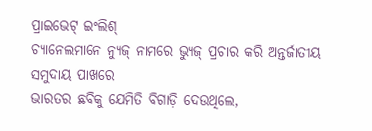ପ୍ରାଇଭେଟ୍ ଇଂଲିଶ୍
ଚ୍ୟାନେଲମାନେ ନ୍ୟୁଜ୍ ନାମରେ ଭ୍ୟୁଜ୍ ପ୍ରଚାର କରି ଅନ୍ତର୍ଜାତୀୟ ସମୁଦାୟ ପାଖରେ
ଭାରତର ଛବିକୁ ଯେମିତି ବିଗାଡ଼ି ଦେଉଥିଲେ,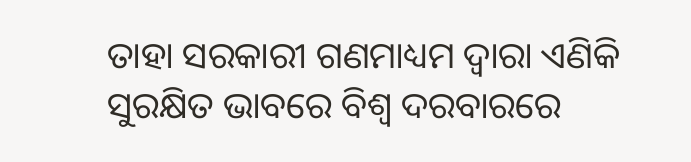ତାହା ସରକାରୀ ଗଣମାଧ୍ୟମ ଦ୍ୱାରା ଏଣିକି
ସୁରକ୍ଷିତ ଭାବରେ ବିଶ୍ୱ ଦରବାରରେ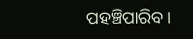ପହଞ୍ଚିପାରିବ।